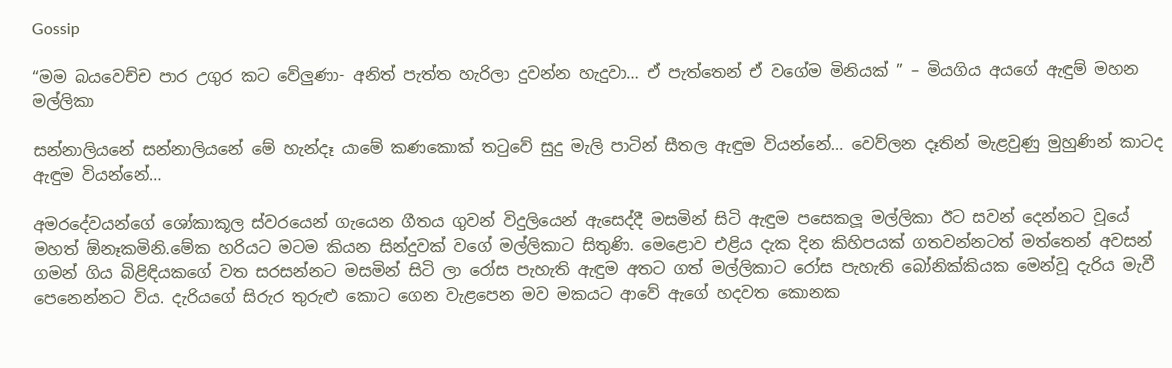Gossip

“මම බයවෙච්ච පාර උගුර කට වේලුණා- අනිත් පැත්ත හැරිලා දුවන්න හැදුවා… ඒ පැත්තෙන් ඒ වගේම මිනියක් ” – මියගිය අයගේ ඇඳුම් මහන මල්ලිකා

සන්නාලියනේ සන්නාලියනේ මේ හැන්දෑ යාමේ කණකොක් තටුවේ සුදු මැලි පාටින් සීතල ඇඳුම වියන්නේ… වෙව්ලන දෑතින් මැළවුණු මුහුණින් කාටද ඇඳුම වියන්නේ…

අමරදේවයන්ගේ ශෝකාකූල ස්වරයෙන් ගැයෙන ගීතය ගුවන් විදුලියෙන් ඇසෙද්දී මසමින් සිටි ඇඳුම පසෙකලූ මල්ලිකා ඊට සවන් දෙන්නට වූයේ මහත් ඕනෑකමිනි.මේක හරියට මටම කියන සින්දුවක් වගේ මල්ලිකාට සිතුණි. මෙළොව එළිය දැක දින කිහිපයක් ගතවන්නටත් මත්තෙන් අවසන් ගමන් ගිය බිළිඳියකගේ වත සරසන්නට මසමින් සිටි ලා රෝස පැහැති ඇඳුම අතට ගත් මල්ලිකාට රෝස පැහැති බෝනික්කියක මෙන්වූ දැරිය මැවී පෙනෙන්නට විය. දැරියගේ සිරුර තුරුළු කොට ගෙන වැළපෙන මව මකයට ආවේ ඇගේ හදවත කොනක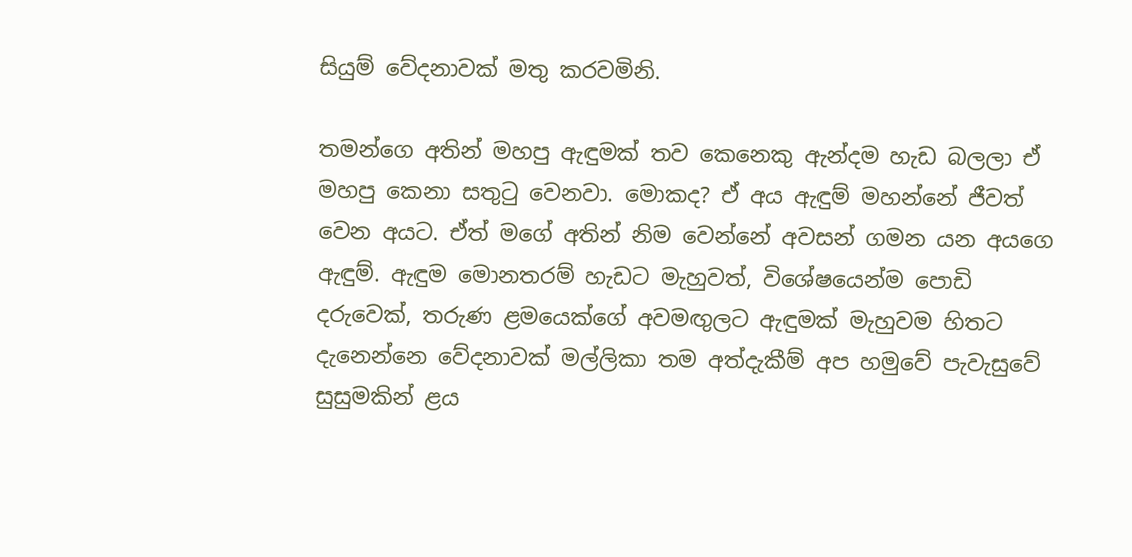සියුම් වේදනාවක් මතු කරවමිනි.

තමන්ගෙ අතින් මහපු ඇඳුමක් තව කෙනෙකු ඇන්දම හැඩ බලලා ඒ මහපු කෙනා සතුටු වෙනවා. මොකද? ඒ අය ඇඳුම් මහන්නේ ජීවත් වෙන අයට. ඒත් මගේ අතින් නිම වෙන්නේ අවසන් ගමන යන අයගෙ ඇඳුම්. ඇඳුම මොනතරම් හැඩට මැහුවත්, විශේෂයෙන්ම ‍පොඩි දරුවෙක්, තරුණ ළමයෙක්ගේ අවමඟුලට ඇඳුමක් මැහුවම හිතට දැනෙන්නෙ වේදනාවක් මල්ලිකා තම අත්දැකීම් අප හමුවේ පැවැසුවේ සුසුමකින් ළය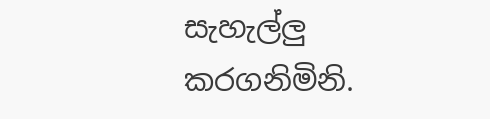සැහැල්ලු කරගනිමිනි.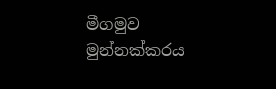මීගමුව මුන්නක්කරය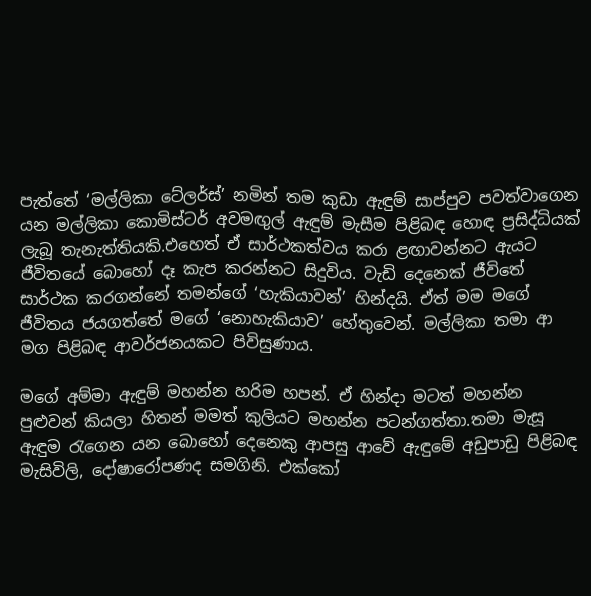පැත්තේ ‘මල්ලිකා ටේලර්ස්’ නමින් තම කුඩා ඇඳුම් සාප්පුව පවත්වාගෙන යන මල්ලිකා කොමිස්ටර් අවමඟුල් ඇඳුම් මැසීම පිළිබඳ හොඳ ප්‍රසිද්ධියක් ලැබූ තැනැත්තියකි.එහෙත් ඒ සාර්ථකත්වය කරා ළඟාවන්නට ඇයට ජීවිතයේ බොහෝ දෑ කැප කරන්නට සිදුවිය. වැඩි දෙනෙක් ජීවිතේ සාර්ථක කරගන්නේ තමන්ගේ ‘හැකියාවන්’ හින්දයි. ඒත් මම මගේ ජීවිතය ජයගත්තේ මගේ ‘නොහැකියාව’ හේතුවෙන්. මල්ලිකා තමා ආ මග පිළිබඳ ආවර්ජනයකට පිවිසුණාය.

මගේ අම්මා ඇඳුම් මහන්න හරිම හපන්. ඒ හින්දා මටත් මහන්න පුළුවන් කියලා හිතන් මමත් කුලියට මහන්න පටන්ගත්තා.තමා මැසූ ඇඳුම රැගෙන යන බොහෝ දෙනෙකු ආපසු ආවේ ඇඳුමේ අඩුපාඩු පිළිබඳ මැසිවිලි, දෝෂාරෝපණද සමගිනි. එක්කෝ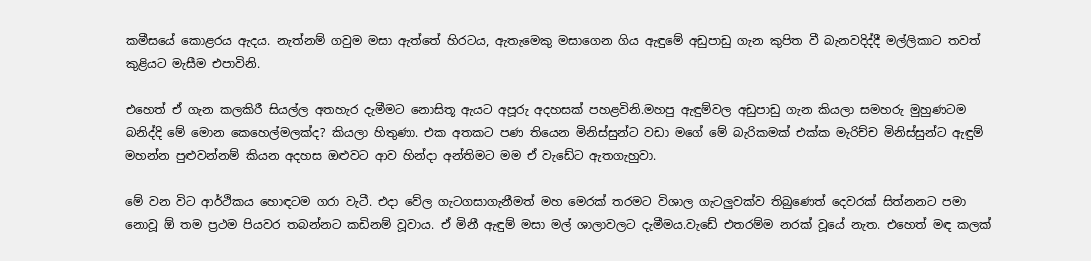කමීසයේ කොළරය ඇදය. නැත්නම් ගවුම මසා ඇත්තේ හිරටය, ඇතැමෙකු මසාගෙන ගිය ඇඳුමේ අඩුපාඩු ගැන කුපිත වී බැනවදිද්දී මල්ලිකාට තවත් කුළියට මැසීම එපාවිනි.

එහෙත් ඒ ගැන කලකිරී සියල්ල අතහැර දැමීමට නොසිතූ ඇයට අපූරු අදහසක් පහළවිනි.මහපු ඇඳුම්වල අඩුපාඩු ගැන කියලා සමහරු මුහුණටම බනිද්දි මේ මොන කෙහෙල්මලක්ද? කියලා හිතුණා. එක අතකට පණ තියෙන මිනිස්සුන්ට වඩා මගේ මේ බැරිකමක් එක්ක මැරිච්ච මිනිස්සුන්ට ඇඳුම් මහන්න පුළුවන්නම් කියන අදහස ඔළුවට ආව හින්දා අන්තිමට මම ඒ වැඩේට ඇතගැහුවා.

මේ වන විට ආර්ථිකය හොඳටම ගරා වැටී. එදා වේල ගැටගසාගැනීමත් මහ මෙරක් තරමට විශාල ගැටලුවක්ව තිබුණෙත් දෙවරක් සිත්නනට පමා නොවූ ඕ තම ප්‍රථම පියවර තබන්නට කඩිනම් වූවාය. ඒ මිනී ඇඳුම් මසා මල් ශාලාවලට දැමීමය.වැඩේ එතරම්ම නරක් වූයේ නැත. එහෙත් මඳ කලක්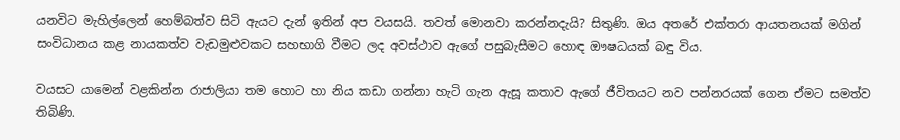යනවිට මැහිල්ලෙන් හෙම්බත්ව සිටි ඇයට දැන් ඉතින් අප වයසයි. තවත් මොනවා කරන්නදැයි? සිතුණි. ඔය අතරේ එක්තරා ආයතනයක් මගින් සංවිධානය කළ නායකත්ව වැඩමුළුවකට සහභාගි වීමට ලද අවස්ථාව ඇගේ පසුබැසීමට හොඳ ඖෂධයක් බඳු විය.

වයසට යාමෙන් වළකින්න රාජාලියා තම හොට හා නිය කඩා ගන්නා හැටි ගැන ඇසූ කතාව ඇගේ ජීවිතයට නව පන්නරයක් ගෙන ඒමට සමත්ව තිබිණි.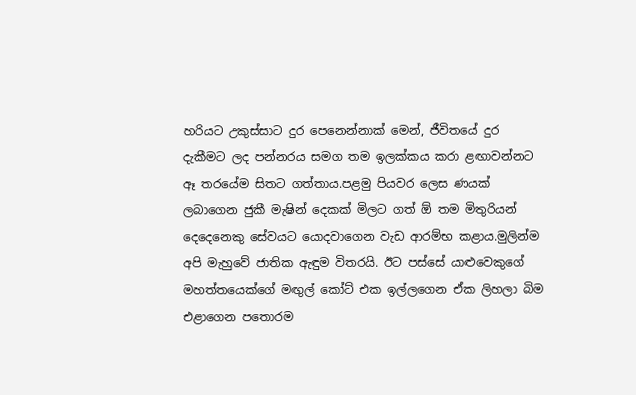හරියට උකුස්සාට දුර පෙනෙන්නාක් මෙන්, ජීවිතයේ දුර දැකීමට ලද පන්නරය සමග තම ඉලක්කය කරා ළඟාවන්නට ඈ තරයේම සිතට ගත්තාය.පළමු පියවර ලෙස ණයක් ලබාගෙන ජුකී මැෂින් දෙකක් මිලට ගත් ඕ තම මිතුරියන් දෙදෙනෙකු සේවයට යොදවාගෙන වැඩ ආරම්භ කළාය.මුලින්ම අපි මැහුවේ ජාතික ඇඳුම විතරයි. ඊට පස්සේ යාළුවෙකුගේ මහත්තයෙක්ගේ මඟුල් කෝට් එක ඉල්ලගෙන ඒක ලිහලා බිම එළාගෙන පතොරම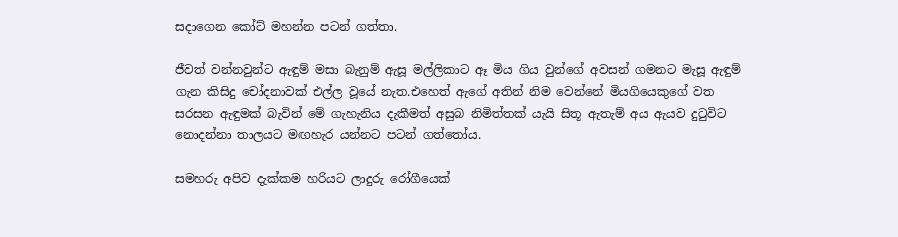සදාගෙන කෝට් මහන්න පටන් ගත්තා.

ජීවත් වන්නවුන්ට ඇඳුම් මසා බැනුම් ඇසූ මල්ලිකාට ඈ මිය ගිය වුන්ගේ අවසන් ගමනට මැසූ ඇඳුම් ගැන කිසිදු චෝදනාවක් එල්ල වූයේ නැත.එහෙත් ඇගේ අතින් නිම වෙන්නේ මියගියෙකුගේ වත සරසන ඇඳුමක් බැවින් මේ ගැහැනිය දැකීමත් අසුබ නිමිත්තක් යැයි සිතූ ඇතැම් අය ඇයව දුටුවිට නොදන්නා තාලයට මඟහැර යන්නට පටන් ගත්තෝය.

සමහරු අපිව දැක්කම හරියට ලාදුරු රෝගීයෙක්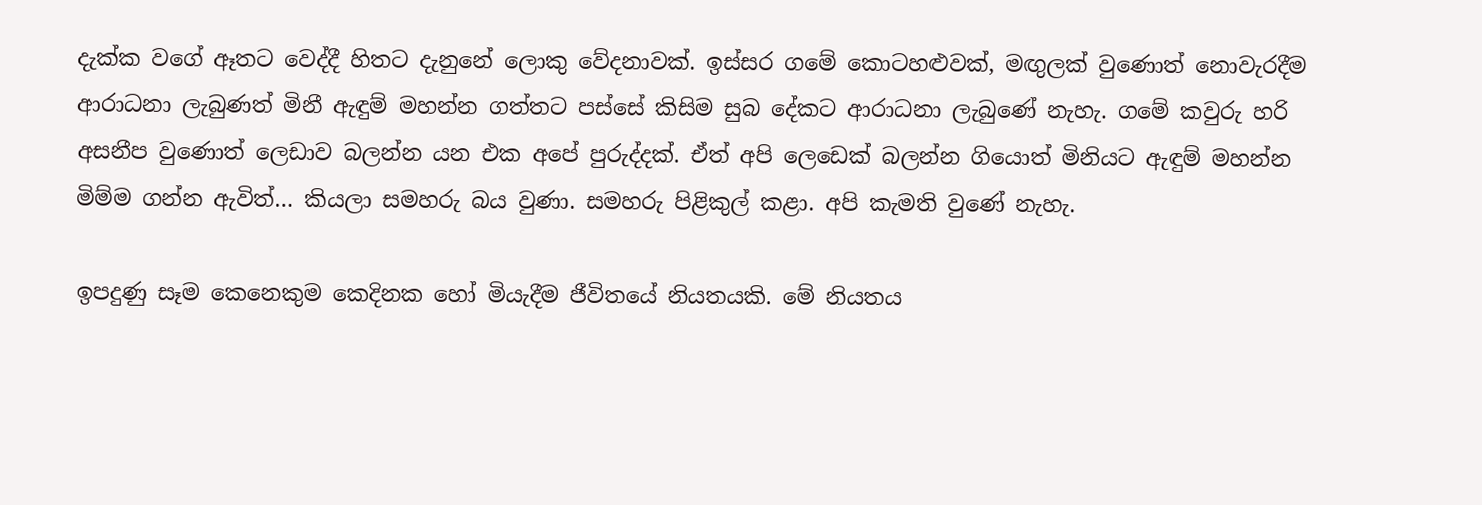දැක්ක වගේ ඈතට වෙද්දී හිතට දැනුනේ ලොකු වේදනාවක්. ඉස්සර ගමේ කොටහළුවක්, මඟුලක් වුණොත් නොවැරදීම ආරාධනා ලැබුණත් මිනී ඇඳුම් මහන්න ගත්තට පස්සේ කිසිම සුබ දේකට ආරාධනා ලැබුණේ නැහැ. ගමේ කවුරු හරි අසනීප වුණොත් ලෙඩාව බලන්න යන එක අපේ පුරුද්දක්. ඒත් අපි ලෙඩෙක් බලන්න ගියොත් මිනියට ඇඳුම් මහන්න මිම්ම ගන්න ඇවිත්… කියලා සමහරු බය වුණා. සමහරු පිළිකුල් කළා. අපි කැමති වුණේ නැහැ.

ඉපදුණු සෑම කෙනෙකුම කෙදිනක හෝ මියැදීම ජීවිතයේ නියතයකි. මේ නියතය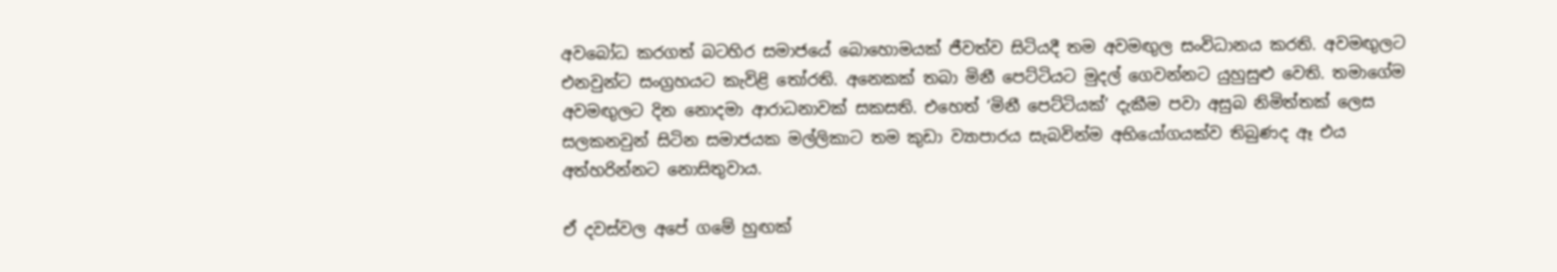අවබෝධ කරගත් බටහිර සමාජයේ බොහොමයක් ජීවත්ව සිටියදී තම අවමඟුල සංවිධානය කරති. අවමඟුලට එනවුන්ට සංග්‍රහයට කැවිළි තෝරති. අනෙකක් තබා මිනී පෙට්ටියට මුදල් ගෙවන්නට යුහුසුළු වෙති. තමාගේම අවමඟුලට දින නොදමා ආරාධනාවක් සකසති. එහෙත් ‘මිනී පෙට්ටියක්’ දැකීම පවා අසුබ නිමිත්තක් ලෙස සලකනවුන් සිටින සමාජයක මල්ලිකාට තම කුඩා ව්‍යාපාරය සැබවින්ම අභියෝගයක්ව තිබුණද ඈ එය අත්හරින්නට නොසිතුවාය.

ඒ දවස්වල අපේ ගමේ හුඟක්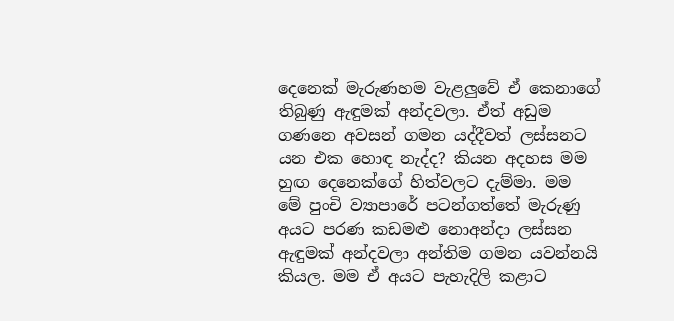දෙනෙක් මැරුණහම වැළලුවේ ඒ කෙනාගේ තිබුණු ඇඳුමක් අන්දවලා. ඒත් අඩුම ගණනෙ අවසන් ගමන යද්දීවත් ලස්සනට යන එක හොඳ නැද්ද? කියන අදහස මම හුඟ දෙනෙක්ගේ හිත්වලට දැම්මා. මම මේ පුංචි ව්‍යාපාරේ පටන්ගත්තේ මැරුණු අයට පරණ කඩමළු නොඅන්දා ලස්සන ඇඳුමක් අන්දවලා අන්තිම ගමන යවන්නයි කියල. මම ඒ අයට පැහැදිලි කළාට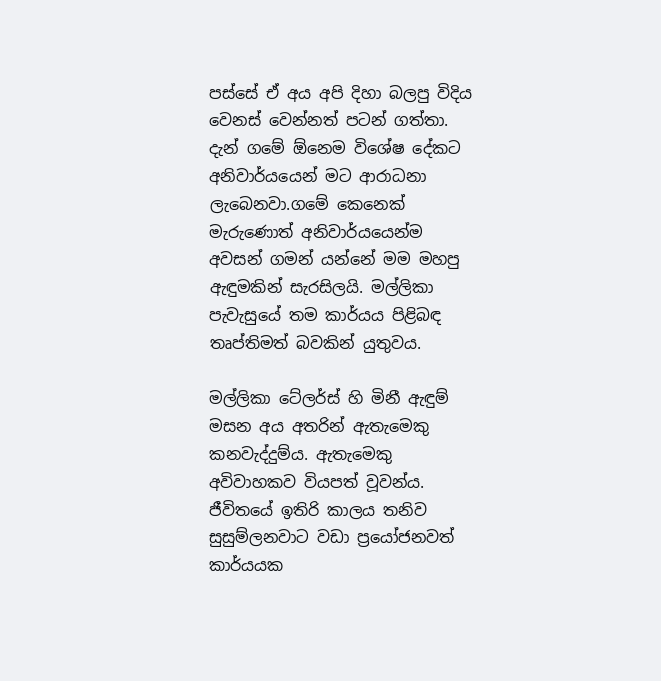පස්සේ ඒ අය අපි දිහා බලපු විදිය වෙනස් වෙන්නත් පටන් ගත්තා. දැන් ගමේ ඕනෙම විශේෂ දේකට අනිවාර්යයෙන් මට ආරාධනා ලැබෙනවා.ගමේ කෙනෙක් මැරුණොත් අනිවාර්යයෙන්ම අවසන් ගමන් යන්නේ මම මහපු ඇඳුමකින් සැරසිලයි. මල්ලිකා පැවැසුයේ තම කාර්යය පිළිබඳ තෘප්තිමත් බවකින් යුතුවය.

මල්ලිකා ටේලර්ස් හි මිනී ඇඳුම් මසන අය අතරින් ඇතැමෙකු කනවැද්දුම්ය. ඇතැමෙකු අවිවාහකව වියපත් වූවන්ය. ජීවිතයේ ඉතිරි කාලය තනිව සුසුම්ලනවාට වඩා ප්‍රයෝජනවත් කාර්යයක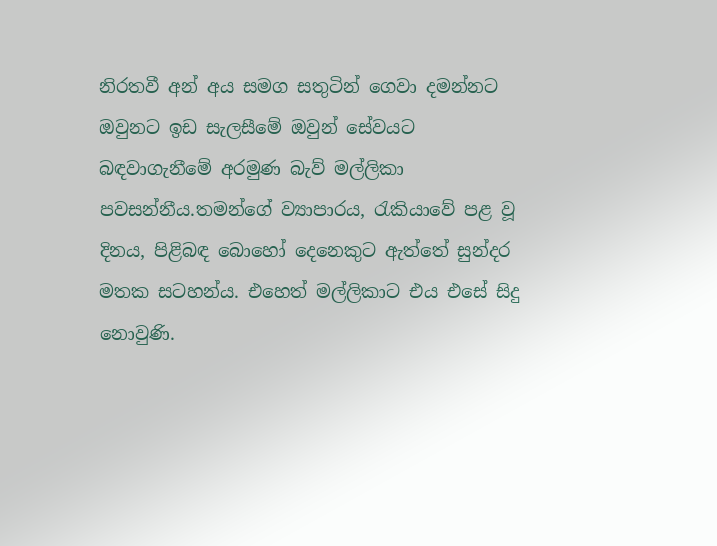නිරතවී අන් අය සමග සතුටින් ගෙවා දමන්නට ඔවුනට ඉඩ සැලසීමේ ඔවුන් සේවයට බඳවාගැනීමේ අරමුණ බැව් මල්ලිකා පවසන්නීය.තමන්ගේ ව්‍යාපාරය, රැකියාවේ පළ වූ දිනය, පිළිබඳ බොහෝ දෙනෙකුට ඇත්තේ සුන්දර මතක සටහන්ය. එහෙත් මල්ලිකාට එය එසේ සිදු නොවුණි.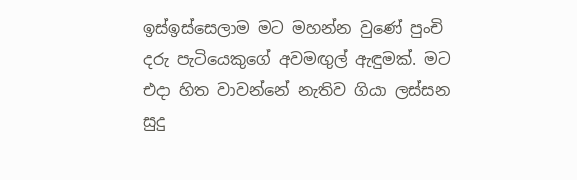ඉස්ඉස්සෙලාම මට මහන්න වුණේ පුංචි දරු පැටියෙකුගේ අවමඟුල් ඇඳුමක්. මට එදා හිත වාවන්නේ නැතිව ගියා ලස්සන සුදු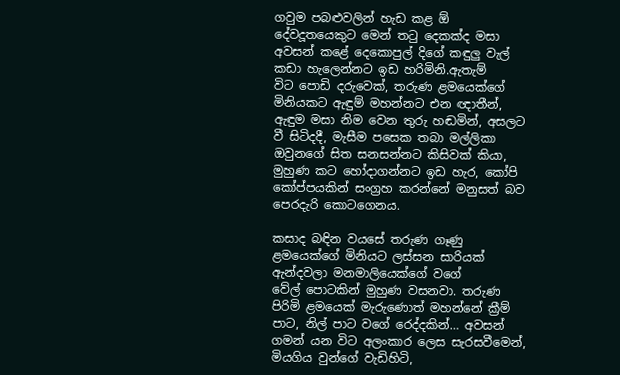ගවුම පබළුවලින් හැඩ කළ ඕ දේවදූතයෙකුට මෙන් තටු දෙකක්ද මසා අවසන් කළේ දෙකොපුල් දිගේ කඳුලු වැල් කඩා හැලෙන්නට ඉඩ හරිමිනි.ඇතැම් විට ‍පොඩි දරුවෙක්, තරුණ ළමයෙක්ගේ මිනියකට ඇඳුම් මහන්නට එන ඥාතීන්, ඇඳුම මසා නිම වෙන තුරු හඬමින්, අසලට වී සිටිදදී, මැසීම පසෙක තබා මල්ලිකා ඔවුනගේ සිත සනසන්නට කිසිවක් කියා, මුහුණ කට හෝදාගන්නට ඉඩ හැර, කෝපි කෝප්පයකින් සංග්‍රහ කරන්නේ මනුසත් බව පෙරදැරි කොටගෙනය.

කසාද බඳින වයසේ තරුණ ගෑණු ළමයෙක්ගේ මිනියට ලස්සන සාරියක් ඇන්දවලා මනමාලියෙක්ගේ වගේ වේල් ‍පොටකින් මුහුණ වසනවා. තරුණ පිරිමි ළමයෙක් මැරුණොත් මහන්නේ ක්‍රීම් පාට, නිල් පාට වගේ රෙද්දකින්… අවසන් ගමන් යන විට අලංකාර ලෙස සැරසවීමෙන්, මියගිය වුන්ගේ වැඩිහිටි,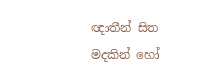ඥාතීන් සිත මදකින් හෝ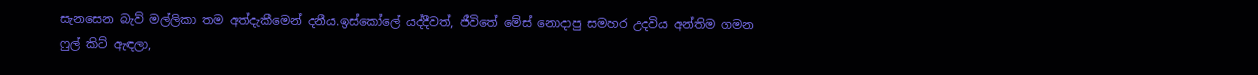සැනසෙන බැව් මල්ලිකා තම අත්දැකීමෙන් දනීය.ඉස්කෝ‍ලේ යද්දීවත්, ජීවිතේ මේස් නොදාපු සමහර උදවිය අන්තිම ගමන ෆුල් කිට් ඇඳලා,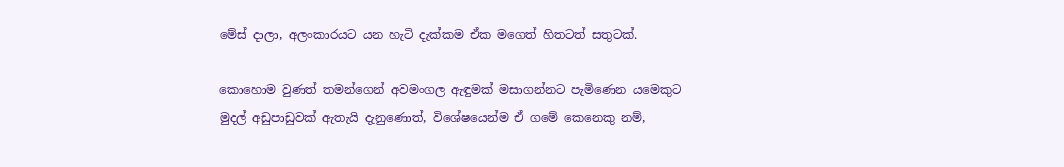මේස් දාලා, අලංකාරයට යන හැටි දැක්කම ඒක මගෙත් හිතටත් සතුටක්.

කොහොම වුණත් තමන්ගෙන් අවමංගල ඇඳුමක් මසාගන්නට පැමිණෙන යමෙකුට මුදල් අඩුපාඩුවක් ඇතැයි දැනුණොත්, විශේෂයෙන්ම ඒ ගමේ කෙනෙකු නම්,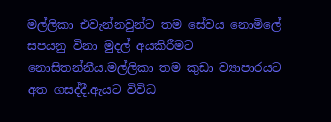මල්ලිකා එවැන්නවුන්ට තම සේවය නොමි‍ලේ සපයනු විනා මුදල් අයකිරීමට නොසිතන්නීය.මල්ලිකා තම කුඩා ව්‍යාපාරයට අත ගසද්දී.ඇයට විවිධ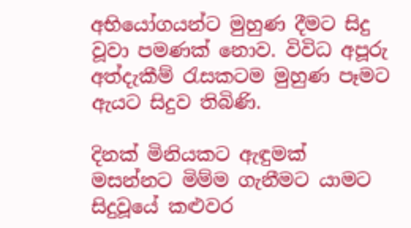අභියෝගයන්ට මුහුණ දීමට සිදු වූවා පමණක් නොව. විවිධ අපූරු අත්දැකීම් රැසකටම මුහුණ පෑමට ඇයට සිදුව තිබිණි.

දිනක් මිනියකට ඇඳුමක් මසන්නට මිම්ම ගැනීමට යාමට සිදුවූයේ කළුවර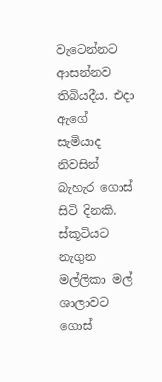වැටෙන්නට ආසන්නව තිබියදීය. එදා ඇගේ සැමියාද නිවසින් බැහැර ගොස් සිටි දිනකි. ස්කූටියට නැගුන මල්ලිකා මල් ශාලාවට ගොස්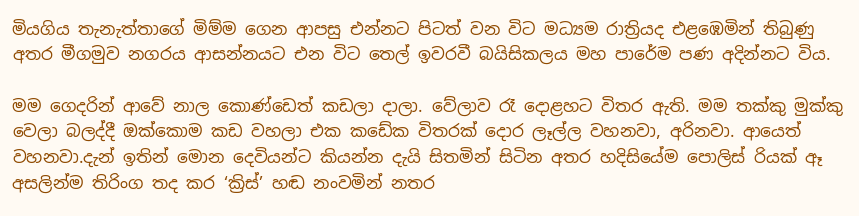මියගිය තැනැත්තාගේ මිම්ම ගෙන ආපසු එන්නට පිටත් වන විට මධ්‍යම රාත්‍රියද එළඹෙමින් තිබුණු අතර මීගමුව නගරය ආසන්නයට එන විට තෙල් ඉවරවී බයිසිකලය මහ පාරේම පණ අදින්නට විය.

මම ගෙදරින් ආවේ නාල කොණ්ඩෙත් කඩලා දාලා. වේලාව රෑ දොළහට විතර ඇති. මම තක්කු මුක්කු වෙලා බලද්දී ඔක්කොම කඩ වහලා එක කඩේක විතරක් දොර ලෑල්ල වහනවා, අරිනවා. ආයෙත් වහනවා.දැන් ඉතින් මොන දෙවියන්ට කියන්න දැයි සිතමින් සිටින අතර හදිසියේම ‍පොලිස් රියක් ඈ අසලින්ම තිරිංග තද කර ‘ක්‍රිස්’ හඬ නංවමින් නතර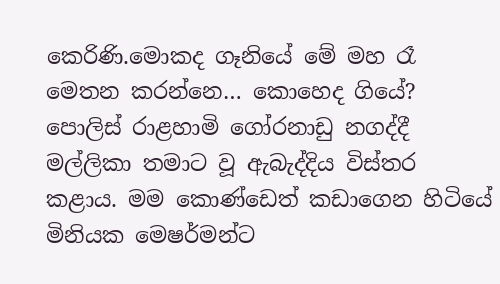කෙරිණි.මොකද ගෑනියේ මේ මහ රෑ මෙතන කරන්නෙ… කොහෙද ගියේ? පොලිස් රාළහාමි ගෝරනාඩු නගද්දී මල්ලිකා තමාට වූ ඇබැද්දිය විස්තර කළාය. මම කොණ්ඩෙත් කඩාගෙන හිටියේ මිනියක මෙෂර්මන්ට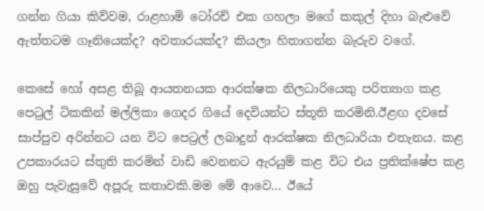ගන්න ගියා කිව්වම, රාළහාමි ටෝරච් එක ගහලා මගේ කකුල් දිහා බැළුවේ ඇත්තටම ගෑනියෙක්ද? අවතාරයක්ද? කියලා හිතාගන්න බැරුව වගේ.

කෙසේ හෝ අසළ තිබූ ආයතනයක ආරක්ෂක නිලධාරියෙකු පරිත්‍යාග කළ පෙට්‍රල් ටිකකින් මල්ලිකා ගෙදර ගියේ දෙවියන්ට ස්තූති කරමිනි.ඊළඟ දවසේ සාප්පුව අරින්නට යන විට පෙට්‍රල් ලබාදුන් ආරක්ෂක නිලධාරියා එතැනය. කළ උපකාරයට ස්තුති කරමින් වාඩි වෙනනට ඇරයුම් කළ විට එය ප්‍රතික්ෂේප කළ ඔහු පැවැසුවේ අපූරු කතාවකි.මම මේ ආවෙ… ඊයේ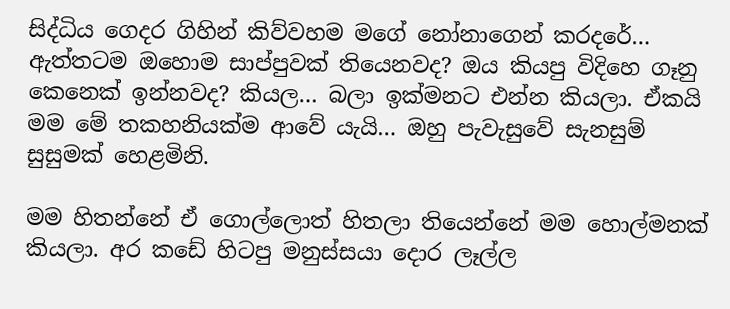සිද්ධිය ගෙදර ගිහින් කිව්වහම මගේ නෝනාගෙන් කරදරේ… ඇත්තටම ඔහොම සාප්පුවක් තියෙනවද? ඔය කියපු විදිහෙ ගෑනු කෙනෙක් ඉන්නවද? කියල… බලා ඉක්මනට එන්න කියලා. ඒකයි මම මේ තකහනියක්ම ආවේ යැයි… ඔහු පැවැසුවේ සැනසුම් සුසුමක් හෙළමිනි.

මම හිතන්නේ ඒ ගොල්ලොත් හිතලා තියෙන්නේ මම හොල්මනක් කියලා. අර කඩේ හිටපු මනුස්සයා දොර ලෑල්ල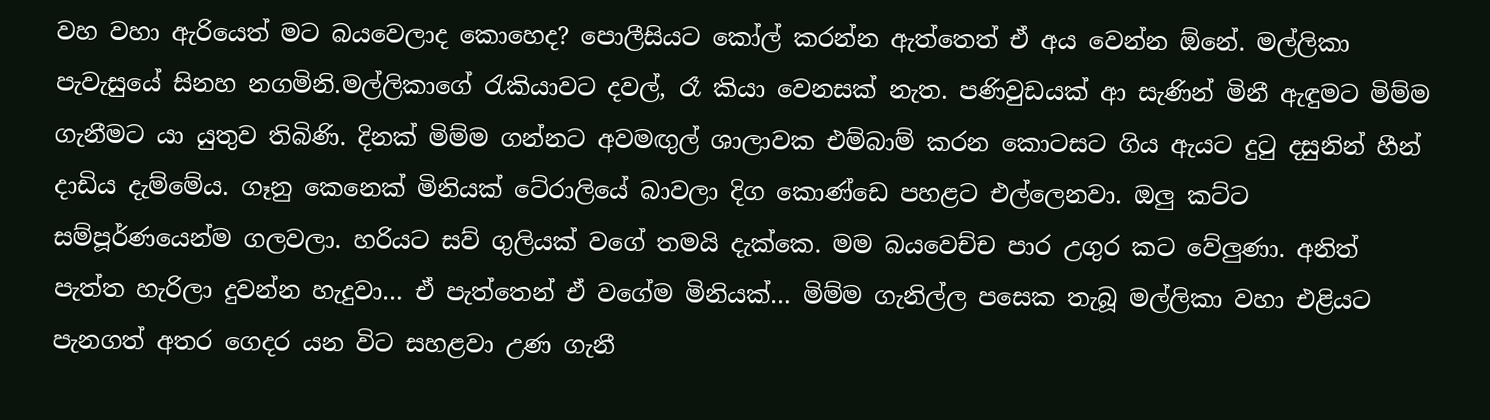වහ වහා ඇරියෙත් මට බයවෙලාද කොහෙද? පොලීසියට කෝල් කරන්න ඇත්තෙත් ඒ අය වෙන්න ඕනේ. මල්ලිකා පැවැසුයේ සිනහ නගමිනි.මල්ලිකාගේ රැකියාවට දවල්, රෑ කියා වෙනසක් නැත. පණිවුඩයක් ආ සැණින් මිනී ඇඳුමට මිම්ම ගැනීමට යා යුතුව තිබිණි. දිනක් මිම්ම ගන්නට අවමඟුල් ශාලාවක එම්බාම් කරන කොටසට ගිය ඇයට දුටු දසුනින් හීන් දාඩිය දැම්මේය. ගෑනු කෙනෙක් මිනියක් ටේ‍රාලියේ බාවලා දිග කොණ්ඩෙ පහළට එල්ලෙනවා. ඔලු කට්ට සම්පූර්ණයෙන්ම ගලවලා. හරියට සව් ගුලියක් වගේ තමයි දැක්කෙ. මම බයවෙච්ච පාර උගුර කට වේලුණා. අනිත් පැත්ත හැරිලා දුවන්න හැදුවා… ඒ පැත්තෙන් ඒ වගේම මිනියක්… මිම්ම ගැනිල්ල පසෙක තැබූ මල්ලිකා වහා එළියට පැනගත් අතර ගෙදර යන විට සහළවා උණ ගැනී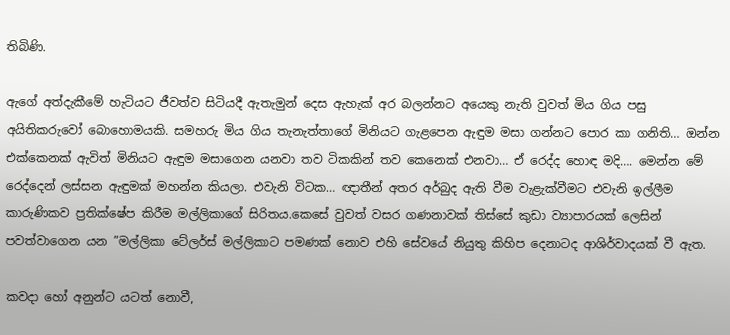තිබිණි.

ඇගේ අත්දැකීමේ හැටියට ජීවත්ව සිටියදී ඇතැමුන් දෙස ඇහැක් අර බලන්නට අයෙකු නැති වුවත් මිය ගිය පසු අයිතිකරුවෝ බොහොමයකි. සමහරු මිය ගිය තැනැත්තාගේ මිනියට ගැළපෙන ඇඳුම මසා ගන්නට ‍පොර කා ගනිති… ඔන්න එක්කෙනක් ඇවිත් මිනියට ඇඳුම මසාගෙන යනවා තව ටිකකින් තව කෙනෙක් එනවා… ඒ රෙද්ද හොඳ මදි…. මෙන්න මේ රෙද්දෙන් ලස්සන ඇඳුමක් මහන්න කියලා. එවැනි විටක… ඥාතීන් අතර අර්බුද ඇති වීම වැළැක්වීමට එවැනි ඉල්ලීම කාරුණිකව ප්‍රතික්ෂේප කිරීම මල්ලිකාගේ සිරිතය.කෙසේ වුවත් වසර ගණනාවක් තිස්සේ කුඩා ව්‍යාපාරයක් ලෙසින් පවත්වාගෙන යන ”මල්ලිකා ටේලර්ස් මල්ලිකාට පමණක් නොව එහි සේවයේ නියුතු කිහිප දෙනාටද ආශිර්වාදයක් වී ඇත.

කවදා හෝ අනුන්ට යටත් නොවී,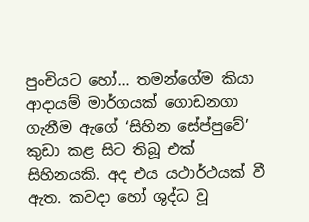පුංචියට හෝ… තමන්ගේම කියා ආදායම් මාර්ගයක් ගොඩනගා ගැනීම ඇගේ ‘සිහින සේප්පුවේ’ කුඩා කළ සිට තිබූ එක් සිහිනයකි. අද එය යථාර්ථයක් වී ඇත. කවදා හෝ ශුද්ධ වූ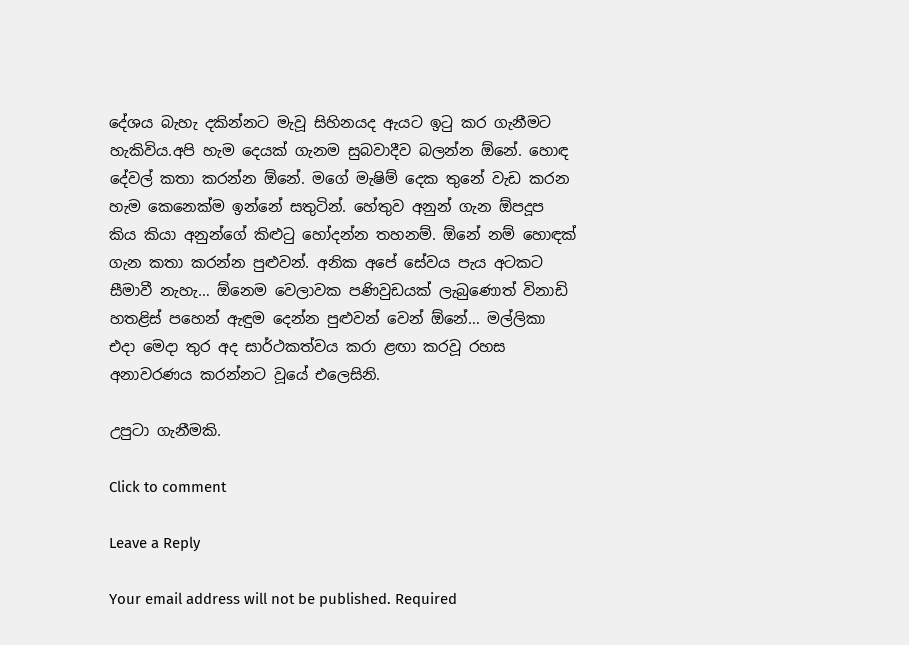දේශය බැහැ දකින්නට මැවූ සිහිනයද ඇයට ඉටු කර ගැනීමට හැකිවිය.අපි හැම දෙයක් ගැනම සුබවාදීව බලන්න ඕනේ. හොඳ දේවල් කතා කරන්න ඕනේ. මගේ මැෂිම් දෙක තුනේ වැඩ කරන හැම කෙනෙක්ම ඉන්නේ සතුටින්. හේතුව අනුන් ගැන ඕපදූප කිය කියා අනුන්ගේ කිළුටු හෝදන්න තහනම්. ඕනේ නම් හොඳක් ගැන කතා කරන්න පුළුවන්. අනික අපේ සේවය පැය අටකට සීමාවී නැහැ… ඕනෙම වෙලාවක පණිවුඩයක් ලැබුණොත් විනාඩි හතළිස් පහෙන් ඇඳුම දෙන්න පුළුවන් වෙන් ඕනේ… මල්ලිකා එදා මෙදා තුර අද සාර්ථකත්වය කරා ළඟා කරවූ රහස අනාවරණය කරන්නට වූයේ එලෙසිනි.

උපුටා ගැනීමකි.

Click to comment

Leave a Reply

Your email address will not be published. Required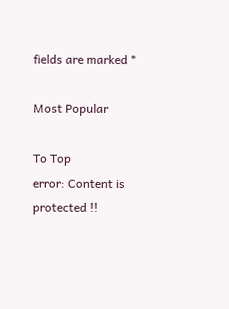fields are marked *

Most Popular

To Top
error: Content is protected !!